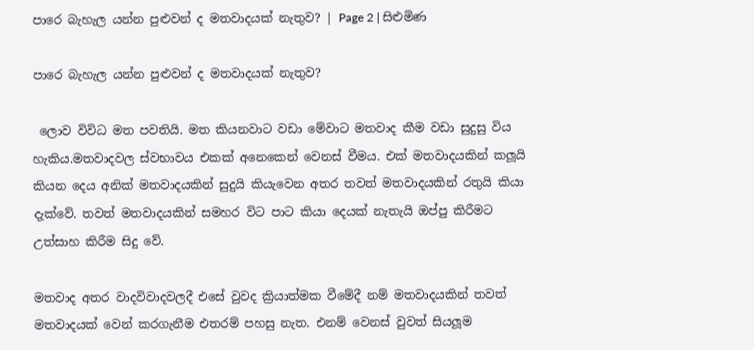පාරෙ බැහැල යන්න පුළුවන් ද මතවාදයක් නැතුව? | Page 2 | සිළුමිණ

පාරෙ බැහැල යන්න පුළුවන් ද මතවාදයක් නැතුව?

 ලොව විවිධ මත පවතියි. මත කියනවාට වඩා මේවාට මතවාද කීම වඩා සුදුසු විය හැකිය.මතවාදවල ස්වභාවය එකක් අනෙකෙන් වෙනස් වීමය. එක් මතවාදයකින් කලූයි කියන දෙය අනික් මතවාදයකින් සුදුයි කියැවෙන අතර තවත් මතවාදයකින් රතුයි කියා දැක්වේ. තවත් මතවාදයකින් සමහර විට පාට කියා දෙයක් නැතැයි ඔප්පු කිරීමට උත්සාහ කිරීම සිදු වේ.

මතවාද අතර වාදවිවාදවලදී එසේ වුවද ක්‍රියාත්මක වීමේදී නම් මතවාදයකින් තවත් මතවාදයක් වෙන් කරගැනීම එතරම් පහසු නැත. එනම් වෙනස් වුවත් සියලූම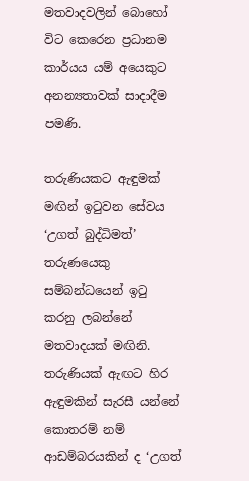මතවාදවලින් බොහෝ විට කෙරෙන ප්‍රධානම කාර්යය යම් අයෙකුට අනන්‍යතාවක් සාදාදීම පමණි.

තරුණියකට ඇඳුමක් මඟින් ඉටුවන සේවය ‘උගත් බුද්ධිමත්’ තරුණයෙකු සම්බන්ධයෙන් ඉටු කරනු ලබන්නේ මතවාදයක් මඟිනි. තරුණියක් ඇඟට හිර ඇඳුමකින් සැරසී යන්නේ කොතරම් නම් ආඩම්බරයකින් ද ‘උගත්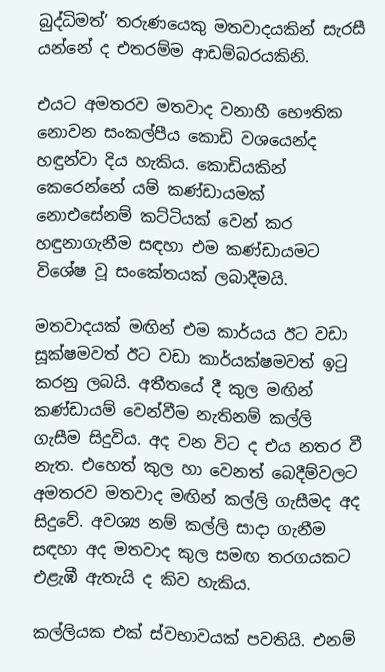බුද්ධිමත්’ තරුණයෙකු මතවාදයකින් සැරසී යන්නේ ද එතරම්ම ආඩම්බරයකිනි.

එයට අමතරව මතවාද වනාහී භෞතික නොවන සංකල්පීය කොඩි වශයෙන්ද හඳුන්වා දිය හැකිය. කොඩියකින් කෙරෙන්නේ යම් කණ්ඩායමක් නොඑසේනම් කට්ටියක් වෙන් කර හඳුනාගැනීම සඳහා එම කණ්ඩායමට විශේෂ වූ සංකේතයක් ලබාදීමයි.

මතවාදයක් මඟින් එම කාර්යය ඊට වඩා සූක්ෂමවත් ඊට වඩා කාර්යක්ෂමවත් ඉටු කරනු ලබයි. අතීතයේ දී කුල මඟින් කණ්ඩායම් වෙන්වීම නැතිනම් කල්ලි ගැසීම සිදුවිය. අද වන විට ද එය නතර වී නැත. එහෙත් කුල හා වෙනත් බෙදීම්වලට අමතරව මතවාද මඟින් කල්ලි ගැසීමද අද සිදුවේ. අවශ්‍ය නම් කල්ලි සාදා ගැනීම සඳහා අද මතවාද කුල සමඟ තරගයකට එළැඹී ඇතැයි ද කිව හැකිය.

කල්ලියක එක් ස්වභාවයක් පවතියි. එනම්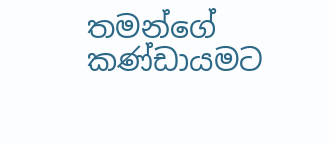තමන්ගේ කණ්ඩායමට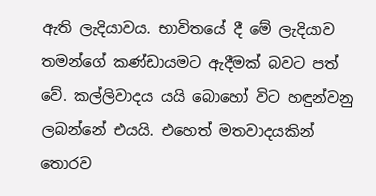ඇති ලැදියාවය. භාවිතයේ දී මේ ලැදියාව තමන්ගේ කණ්ඩායමට ඇදීමක් බවට පත් වේ. කල්ලිවාදය යයි බොහෝ විට හඳුන්වනු ලබන්නේ එයයි. එහෙත් මතවාදයකින් තොරව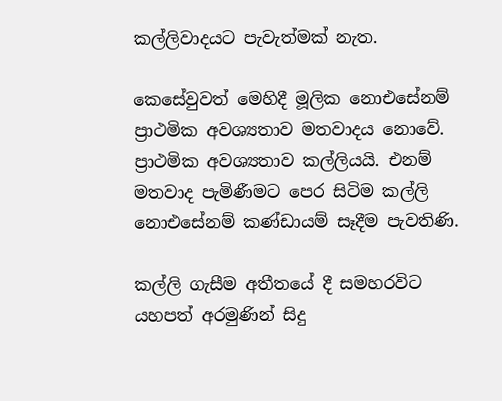කල්ලිවාදයට පැවැත්මක් නැත.

කෙසේවුවත් මෙහිදී මූලික නොඑසේනම් ප්‍රාථමික අවශ්‍යතාව මතවාදය නොවේ. ප්‍රාථමික අවශ්‍යතාව කල්ලියයි. එනම් මතවාද පැමිණීමට පෙර සිටිම කල්ලි නොඑසේනම් කණ්ඩායම් සෑදීම පැවතිණි.

කල්ලි ගැසීම අතීතයේ දී සමහරවිට යහපත් අරමුණින් සිදු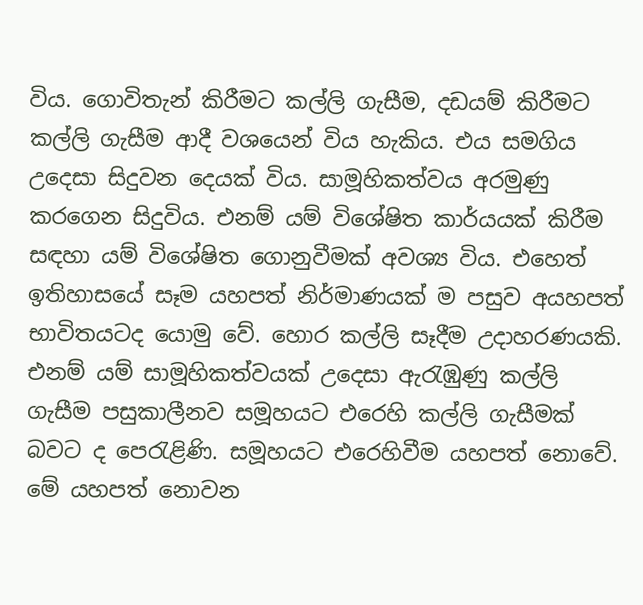විය. ගොවිතැන් කිරීමට කල්ලි ගැසීම, දඩයම් කිරීමට කල්ලි ගැසීම ආදී වශයෙන් විය හැකිය. එය සමගිය උදෙසා සිදුවන දෙයක් විය. සාමූහිකත්වය අරමුණු කරගෙන සිදුවිය. එනම් යම් විශේෂිත කාර්යයක් කිරීම සඳහා යම් විශේෂිත ගොනුවීමක් අවශ්‍ය විය. එහෙත් ඉතිහාසයේ සෑම යහපත් නිර්මාණයක් ම පසුව අයහපත් භාවිතයටද යොමු වේ. හොර කල්ලි සෑදීම උදාහරණයකි. එනම් යම් සාමූහිකත්වයක් උදෙසා ඇරැඹුණු කල්ලි ගැසීම පසුකාලීනව සමූහයට එරෙහි කල්ලි ගැසීමක් බවට ද පෙරැළිණි. සමූහයට එරෙහිවීම යහපත් නොවේ. මේ යහපත් නොවන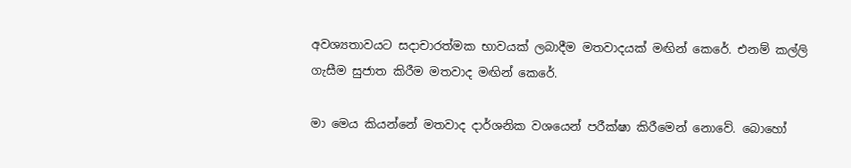අවශ්‍යතාවයට සදාචාරත්මක භාවයක් ලබාදීම මතවාදයක් මඟින් කෙරේ. එනම් කල්ලි ගැසීම සුජාත කිරීම මතවාද මඟින් කෙරේ.

මා මෙය කියන්නේ මතවාද දාර්ශනික වශයෙන් පරීක්ෂා කිරීමෙන් නොවේ. බොහෝ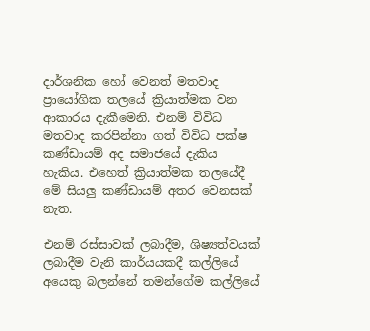දාර්ශනික හෝ වෙනත් මතවාද ප්‍රායෝගික තලයේ ක්‍රියාත්මක වන ආකාරය දැකීමෙනි. එනම් විවිධ මතවාද කරපින්නා ගත් විවිධ පක්ෂ කණ්ඩායම් අද සමාජයේ දැකිය හැකිය. එහෙත් ක්‍රියාත්මක තලයේදී මේ සියලු කණ්ඩායම් අතර වෙනසක් නැත.

එනම් රස්සාවක් ලබාදීම, ශිෂ්‍යත්වයක් ලබාදීම වැනි කාර්යයකදී කල්ලියේ අයෙකු බලන්නේ තමන්ගේම කල්ලියේ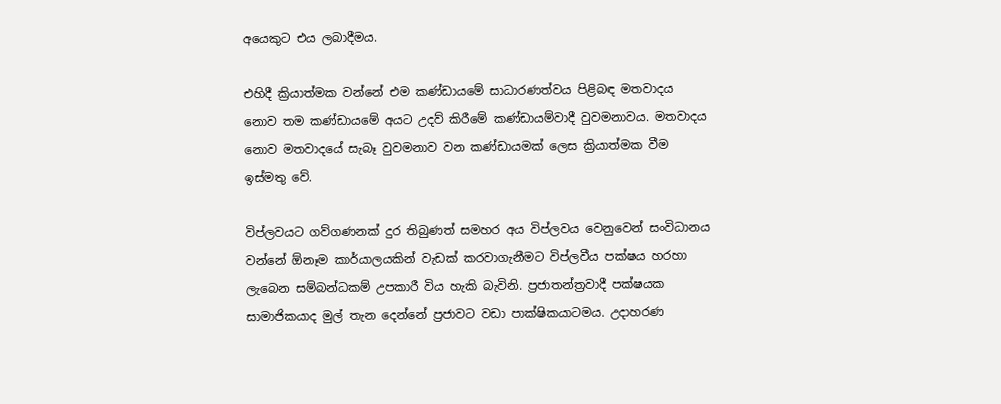අයෙකුට එය ලබාදීමය.

එහිදී ක්‍රියාත්මක වන්නේ එම කණ්ඩායමේ සාධාරණත්වය පිළිබඳ මතවාදය නොව තම කණ්ඩායමේ අයට උදව් කිරීමේ කණ්ඩායම්වාදී වුවමනාවය. මතවාදය නොව මතවාදයේ සැබෑ වුවමනාව වන කණ්ඩායමක් ලෙස ක්‍රියාත්මක වීම ඉස්මතු වේ.

විප්ලවයට ගව්ගණනක් දුර තිබුණත් සමහර අය විප්ලවය වෙනුවෙන් සංවිධානය වන්නේ ඕනෑම කාර්යාලයකින් වැඩක් කරවාගැනීමට විප්ලවීය පක්ෂය හරහා ලැබෙන සම්බන්ධකම් උපකාරී විය හැකි බැවිනි. ප්‍රජාතන්ත්‍රවාදී පක්ෂයක සාමාජිකයාද මුල් තැන දෙන්නේ ප්‍රජාවට වඩා පාක්ෂිකයාටමය. උදාහරණ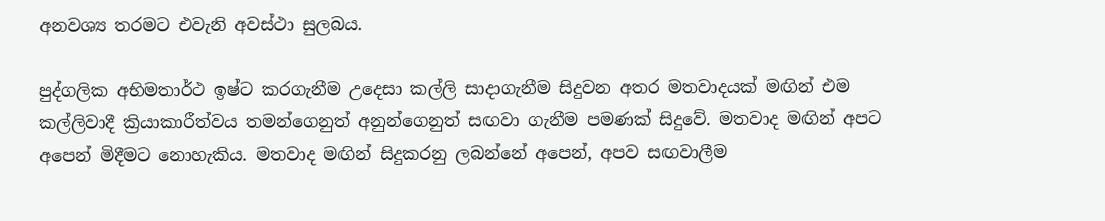අනවශ්‍ය තරමට එවැනි අවස්ථා සුලබය.

පුද්ගලික අභිමතාර්ථ ඉෂ්ට කරගැනීම උදෙසා කල්ලි සාදාගැනීම සිදුවන අතර මතවාදයක් මඟින් එම කල්ලිවාදී ක්‍රියාකාරීත්වය තමන්ගෙනුත් අනුන්ගෙනුත් සඟවා ගැනීම පමණක් සිදුවේ. මතවාද මඟින් අපට අපෙන් මිදීමට නොහැකිය. මතවාද මඟින් සිදුකරනු ලබන්නේ අපෙන්, අපව සඟවාලීම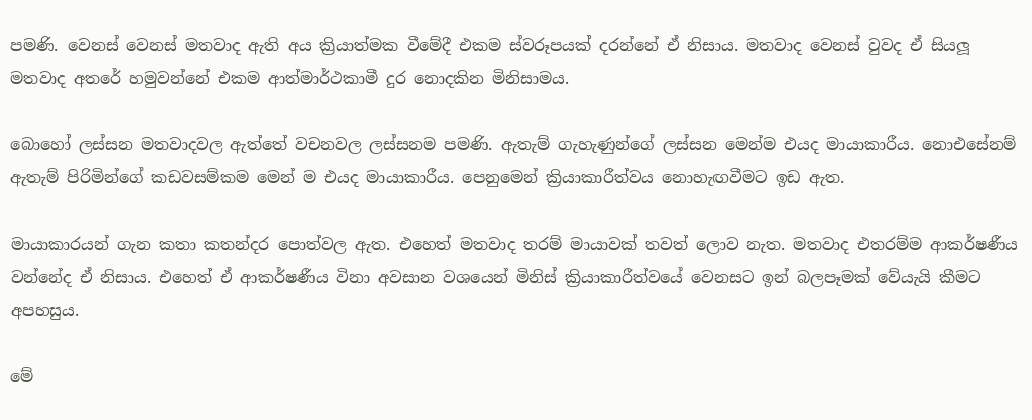පමණි. වෙනස් වෙනස් මතවාද ඇති අය ක්‍රියාත්මක වීමේදී එකම ස්වරූපයක් දරන්නේ ඒ නිසාය. මතවාද වෙනස් වුවද ඒ සියලූ මතවාද අතරේ හමුවන්නේ එකම ආත්මාර්ථකාමී දුර නොදකින මිනිසාමය.

බොහෝ ලස්සන මතවාදවල ඇත්තේ වචනවල ලස්සනම පමණි. ඇතැම් ගැහැණුන්ගේ ලස්සන මෙන්ම එයද මායාකාරීය. නොඑසේනම් ඇතැම් පිරිමින්ගේ කඩවසම්කම මෙන් ම එයද මායාකාරීය. පෙනුමෙන් ක්‍රියාකාරීත්වය නොහැඟවීමට ඉඩ ඇත.

මායාකාරයන් ගැන කතා කතන්දර පොත්වල ඇත. එහෙත් මතවාද තරම් මායාවක් තවත් ලොව නැත. මතවාද එතරම්ම ආකර්ෂණීය වන්නේද ඒ නිසාය. එහෙත් ඒ ආකර්ෂණීය විනා අවසාන වශයෙන් මිනිස් ක්‍රියාකාරීත්වයේ වෙනසට ඉන් බලපෑමක් වේයැයි කීමට අපහසුය.

මේ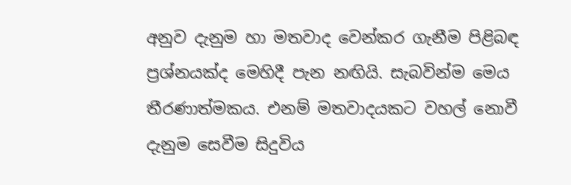අනුව දැනුම හා මතවාද වෙන්කර ගැනීම පිළිබඳ ප්‍රශ්නයක්ද මෙහිදී පැන නඟියි. සැබවින්ම මෙය තීරණාත්මකය. එනම් මතවාදයකට වහල් නොවී දැනුම සෙවීම සිදුවිය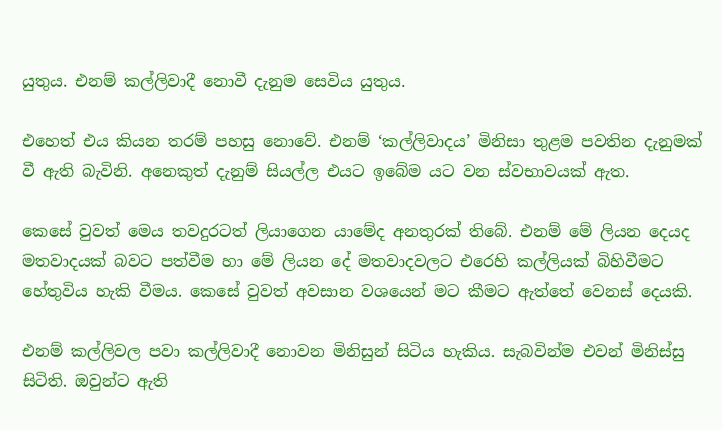යුතුය. එනම් කල්ලිවාදී නොවී දැනුම සෙවිය යුතුය.

එහෙත් එය කියන තරම් පහසු නොවේ. එනම් ‘කල්ලිවාදය’ මිනිසා තුළම පවතින දැනුමක් වී ඇති බැවිනි. අනෙකුත් දැනුම් සියල්ල එයට ඉබේම යට වන ස්වභාවයක් ඇත.

කෙසේ වුවත් මෙය තවදුරටත් ලියාගෙන යාමේද අනතුරක් තිබේ. එනම් මේ ලියන දෙයද මතවාදයක් බවට පත්වීම හා මේ ලියන දේ මතවාදවලට එරෙහි කල්ලියක් බිහිවීමට හේතුවිය හැකි වීමය. කෙසේ වුවත් අවසාන වශයෙන් මට කීමට ඇත්තේ වෙනස් දෙයකි.

එනම් කල්ලිවල පවා කල්ලිවාදී නොවන මිනිසුන් සිටිය හැකිය. සැබවින්ම එවන් මිනිස්සු සිටිති. ඔවුන්ට ඇති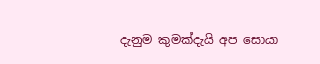දැනුම කුමක්දැයි අප සොයා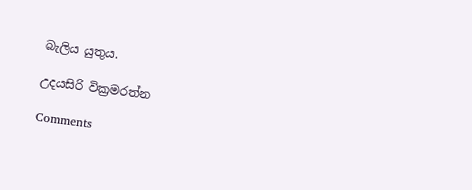බැලිය යුතුය.

උදයසිරි වික්‍රමරත්න

Comments